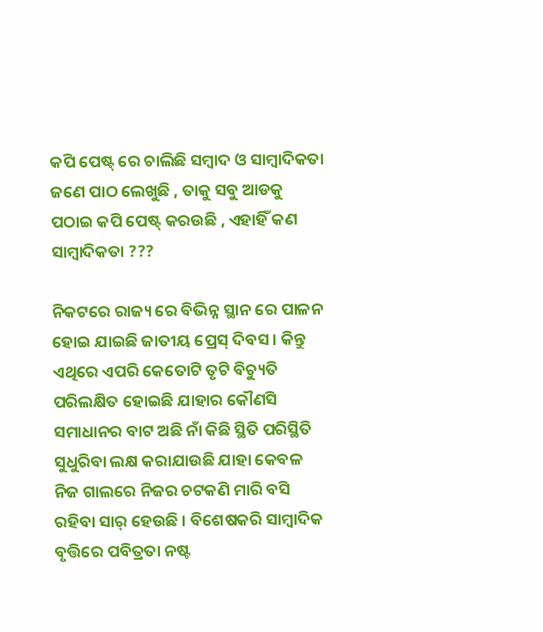କପି ପେଷ୍ଟ୍ ରେ ଚାଲିଛି ସମ୍ବାଦ ଓ ସାମ୍ବାଦିକତା
ଜଣେ ପାଠ ଲେଖୁଛି , ତାକୁ ସବୁ ଆଡକୁ ପଠାଇ କପି ପେଷ୍ଟ୍ କରଉଛି , ଏହାହିଁ କଣ ସାମ୍ବାଦିକତା ???

ନିକଟରେ ରାଜ୍ୟ ରେ ବିଭିନ୍ନ ସ୍ଥାନ ରେ ପାଳନ ହୋଇ ଯାଇଛି ଜାତୀୟ ପ୍ରେସ୍ ଦିବସ । କିନ୍ତୁ ଏଥିରେ ଏପରି କେତୋଟି ତୃଟି ବିଚ୍ୟୁତି ପରିଲକ୍ଷିତ ହୋଇଛି ଯାହାର କୌଣସି ସମାଧାନର ବାଟ ଅଛି ନାଁ କିଛି ସ୍ଥିତି ପରିସ୍ଥିତି ସୁଧୁରିବା ଲକ୍ଷ କରାଯାଉଛି ଯାହା କେବଳ ନିଜ ଗାଲରେ ନିଜର ଚଟକଣି ମାରି ବସି ରହିବା ସାର୍ ହେଉଛି । ବିଶେଷକରି ସାମ୍ବାଦିକ ବୃତ୍ତିରେ ପବିତ୍ରତା ନଷ୍ଟ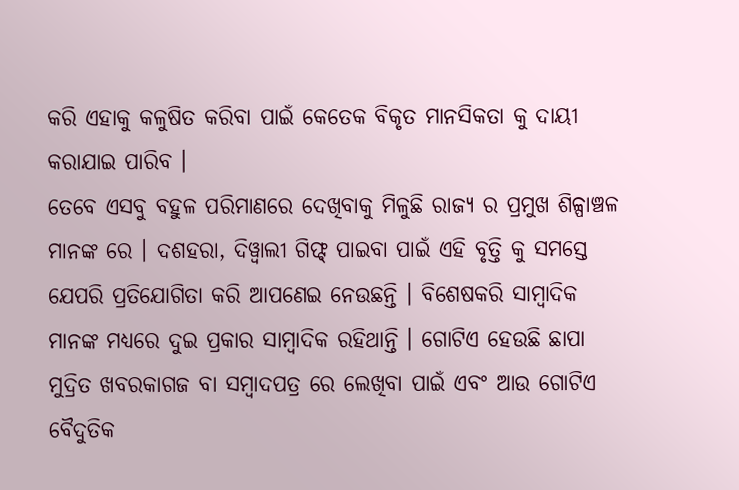କରି ଏହାକୁ କଳୁଷିତ କରିବା ପାଇଁ କେତେକ ବିକୃତ ମାନସିକତା କୁ ଦାୟୀ କରାଯାଇ ପାରିବ ।
ତେବେ ଏସବୁ ବହୁଳ ପରିମାଣରେ ଦେଖିବାକୁ ମିଳୁଛି ରାଜ୍ୟ ର ପ୍ରମୁଖ ଶିଳ୍ପାଞ୍ଚଳ ମାନଙ୍କ ରେ । ଦଶହରା, ଦିୱ୍ଵାଲୀ ଗିଫ୍ଟ୍ ପାଇବା ପାଇଁ ଏହି ବୃତ୍ତି କୁ ସମସ୍ତେ ଯେପରି ପ୍ରତିଯୋଗିତା କରି ଆପଣେଇ ନେଉଛନ୍ତି । ବିଶେଷକରି ସାମ୍ବାଦିକ ମାନଙ୍କ ମଧ୍ୟରେ ଦୁଇ ପ୍ରକାର ସାମ୍ବାଦିକ ରହିଥାନ୍ତି । ଗୋଟିଏ ହେଉଛି ଛାପା ମୁଦ୍ରିତ ଖବରକାଗଜ ବା ସମ୍ବାଦପତ୍ର ରେ ଲେଖିବା ପାଇଁ ଏବଂ ଆଉ ଗୋଟିଏ ବୈଦୁତିକ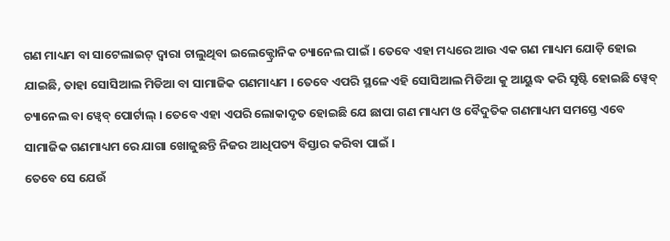ଗଣ ମାଧ୍ୟମ ବା ସାଟେଲାଇଟ୍ ଦ୍ଵାରା ଚାଲୁଥିବା ଇଲେକ୍ଟ୍ରୋନିକ ଚ୍ୟାନେଲ ପାଇଁ । ତେବେ ଏହା ମଧ୍ୟରେ ଆଉ ଏକ ଗଣ ମାଧ୍ୟମ ଯୋଡ଼ି ହୋଇ ଯାଇଛି, ତାହା ସୋସିଆଲ ମିଡିଆ ବା ସାମାଜିକ ଗଣମାଧ୍ୟମ । ତେବେ ଏପରି ସ୍ଥଳେ ଏହି ସୋସିଆଲ ମିଡିଆ କୁ ଆୟୁଦ୍ଧ କରି ସୃଷ୍ଟି ହୋଇଛି ୱ୍ଵେବ୍ ଚ୍ୟାନେଲ ବା ୱ୍ଵେବ୍ ପୋର୍ଟାଲ୍ । ତେବେ ଏହା ଏପରି ଲୋକାଦୃତ ହୋଇଛି ଯେ ଛାପା ଗଣ ମାଧ୍ୟମ ଓ ବୈଦୁତିକ ଗଣମାଧ୍ୟମ ସମସ୍ତେ ଏବେ ସାମାଜିକ ଗଣମାଧ୍ୟମ ରେ ଯାଗା ଖୋଜୁଛନ୍ତି ନିଜର ଆଧିପତ୍ୟ ବିସ୍ତାର କରିବା ପାଇଁ ।
ତେବେ ସେ ଯେଉଁ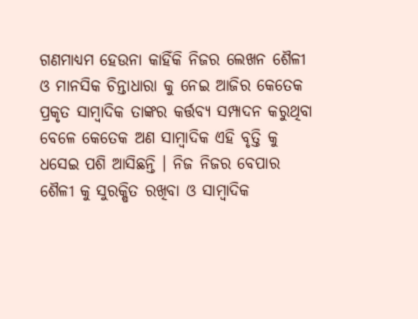ଗଣମାଧ୍ୟମ ହେଉନା କାହିଁକି ନିଜର ଲେଖନ ଶୈଳୀ ଓ ମାନସିକ ଚିନ୍ତାଧାରା କୁ ନେଇ ଆଜିର କେତେକ ପ୍ରକୃତ ସାମ୍ବାଦିକ ତାଙ୍କର କର୍ତ୍ତବ୍ୟ ସମ୍ପାଦନ କରୁଥିବା ବେଳେ କେତେକ ଅଣ ସାମ୍ବାଦିକ ଏହି ବୃତ୍ତି କୁ ଧସେଇ ପଶି ଆସିଛନ୍ତି । ନିଜ ନିଜର ବେପାର ଶୈଳୀ କୁ ସୁରକ୍ଷିତ ରଖିବା ଓ ସାମ୍ବାଦିକ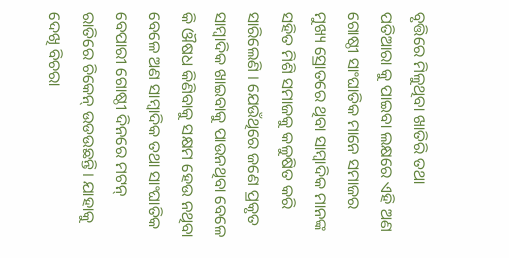ବୃତ୍ତିରେ ମିଳୁଥିବା ଖାତିରି ତଥା ପତିଆରା କୁ ପାଇବା ଲକ୍ଷରେ ଏହି ଅଣ ଗୋଷ୍ଠୀ ସାଂଘାତିକ ମାନେ ସମାଜର ମୁଖ୍ୟ ସ୍ରୋତରେ ଥିବା ସାମ୍ବାଦିକ ମାନଙ୍କ ସହିତ ମିଶି ସମାଜକୁ କଳୁଷିତ କରି ସାରିଲେଣି । ଯେଉଁଥିରେ ଜଣେ ପ୍ରକୃତ ସାମ୍ବାଦିକ ଖାଇବାକୁ ପାଉନଥିବା ବେଳେ କି ଔଷଧ କିଣିବାକୁ ସକ୍ଷମ ହେଉ ନଥିବା ବେଳେ ଅଣ ସାମ୍ବାଦିକ ତଥା ସାଂଘାତିକ ବେପାରୀ ଗୋଷ୍ଠୀ ଦିନରେ ମଟନ୍ ରାତିରେ ଚିକେନ୍ ଉଡଉଛନ୍ତି। ଯାହାକୁ ଦେଖି ବିଚରା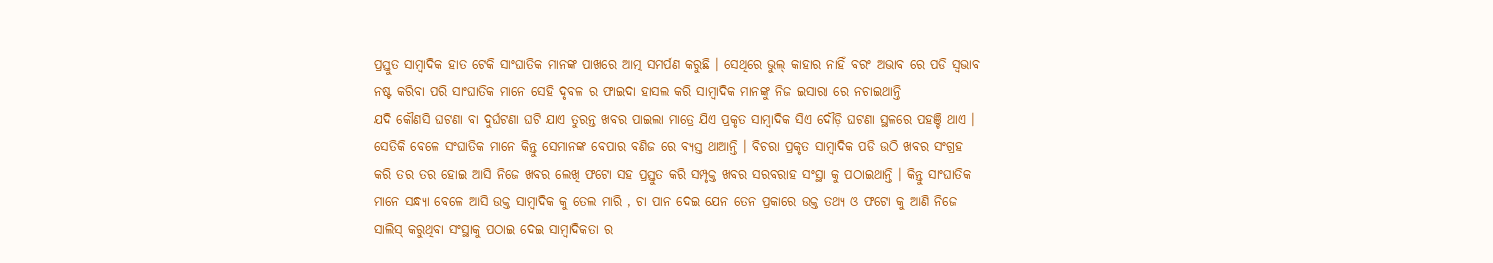ପ୍ରସ୍ତୁତ ସାମ୍ବାଦିକ ହାତ ଟେକି ସାଂଘାତିକ ମାନଙ୍କ ପାଖରେ ଆତ୍ମ ସମର୍ପଣ କରୁଛି । ସେଥିରେ ଭୁଲ୍ କାହାର ନାହିଁ ବରଂ ଅଭାବ ରେ ପଡି ସ୍ବଭାବ ନଷ୍ଟ କରିବା ପରି ସାଂଘାତିକ ମାନେ ସେହି ଦୃବଳ ର ଫାଇଦା ହାସଲ କରି ସାମ୍ବାଦିକ ମାନଙ୍କୁ ନିଜ ଇସାରା ରେ ନଚାଇଥାନ୍ତି
ଯଦି କୌଣସି ଘଟଣା ବା ଦୁର୍ଘଟଣା ଘଟି ଯାଏ ତୁରନ୍ତ ଖବର ପାଇଲା ମାତ୍ରେ ଯିଏ ପ୍ରକୃତ ସାମ୍ବାଦିକ ସିଏ ଦୌଡ଼ି ଘଟଣା ସ୍ଥଳରେ ପହଞ୍ଚି ଥାଏ । ସେତିକି ବେଳେ ସଂଘାତିକ ମାନେ କିନ୍ତୁ ସେମାନଙ୍କ ବେପାର ବଣିଜ ରେ ବ୍ୟସ୍ତ ଥାଆନ୍ତି । ବିଚରା ପ୍ରକୃତ ସାମ୍ବାଦିକ ପଡି ଉଠି ଖବର ସଂଗ୍ରହ କରି ତର ତର ହୋଇ ଆସି ନିଜେ ଖବର ଲେଖି ଫଟୋ ସହ ପ୍ରସ୍ତୁତ କରି ସମ୍ପୃକ୍ତ ଖବର ସରବରାହ ସଂସ୍ଥା କୁ ପଠାଇଥାନ୍ତି । କିନ୍ତୁ ସାଂଘାତିକ ମାନେ ସନ୍ଧ୍ୟା ବେଳେ ଆସି ଉକ୍ତ ସାମ୍ବାଦିକ କୁ ତେଲ ମାରି , ଚା ପାନ ଦେଇ ଯେନ ତେନ ପ୍ରକାରେ ଉକ୍ତ ତଥ୍ୟ ଓ ଫଟୋ କୁ ଆଣି ନିଜେ ସାଲିସ୍ କରୁଥିବା ସଂସ୍ଥାକୁ ପଠାଇ ଦେଇ ସାମ୍ବାଦିକତା ର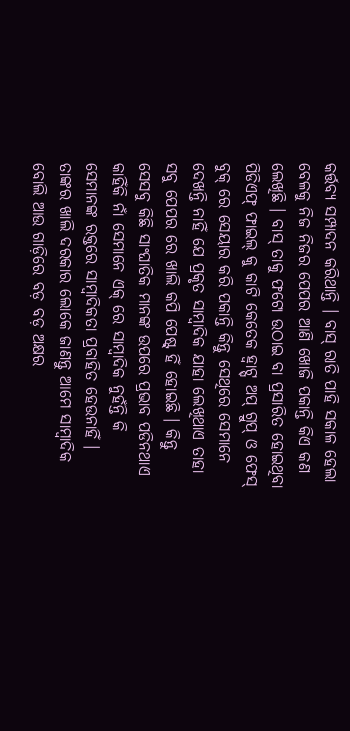କର୍ତ୍ତବ୍ୟ ସମ୍ପାଦନ କରିଥାନ୍ତି । ବାସ୍ ରାତି ପାହି ସକାଳ ହେଲା ବେଳକୁ ନିଜ ନିଜର ପେପର ଆଣି ଖୋଜି ପକାନ୍ତି କିଏ କଣ ଲେଖିଛି । ବାସ୍ ତାକୁ ଫଟୋ ଉଠାଇ ବା ପ୍ରସାରିତ ହୋଇଥିବା ପିଡିଏଫ୍ ଫାଇଲ୍ କୁ କାଟି କେତେକ ହ୍ଵାଟ୍ସ୍ ଅପ୍ ଗ୍ରୁପ୍ ଓ ଫେସ୍ ବୁକ୍ ରେ ସେୟାର କରି ପକାନ୍ତି କିନ୍ତୁ ସେଥିରେ ସେମାନେ ଦେଖନ୍ତି ନାହିଁ ଯେ ପ୍ରକୃତ ସାମ୍ବାଦିକ ଯାହା ଲେଖିଥାଏ ତାହା ସବୁ ପେପର ରେ ଖାଲି କପି ପେଷ୍ଟ୍ ହିଁ ହୋଇଛି । କିନ୍ତୁ ସେସବୁ କିଛି ସାଂଘାତିକ ମାନଙ୍କ ଉପରେ ପ୍ରଭାବ ପଡିନଥାଏ କାହିଁକି ନାଁ ସେମାନେ ଏକ୍ ରେ ସାମ୍ବାଦିକ ନୁହଁନ୍ତି କି ସେମାନଙ୍କ ରକ୍ତରେ ସାମ୍ବାଦିକତା ପ୍ରବାହିତ ହେଉନାହିଁ । ତାଙ୍କର ଖାଲି ଦରକାର ଲୋକେ ଜାଣନ୍ତୁ ଆମେ ସାମ୍ବାଦିକ ବୋଲି ଆଉ ଗାଡ଼ିରେ ବଡ଼ ବଡ଼ ଅକ୍ଷର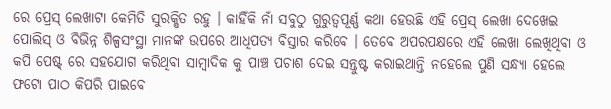ରେ ପ୍ରେସ୍ ଲେଖାଟା କେମିତି ସୁରକ୍ଷିତ ରହୁ । କାହିଁକି ନାଁ ସବୁଠୁ ଗୁରୁତ୍ୱପୂର୍ଣ୍ଣ କଥା ହେଉଛି ଏହି ପ୍ରେସ୍ ଲେଖା ଦେଖେଇ ପୋଲିସ୍ ଓ ବିଭିନ୍ନ ଶିଳ୍ପସଂସ୍ଥା ମାନଙ୍କ ଉପରେ ଆଧିପତ୍ୟ ବିସ୍ତାର କରିବେ । ତେବେ ଅପରପକ୍ଷରେ ଏହି ଲେଖା ଲେଖିଥିବା ଓ କପି ପେଷ୍ଟ୍ ରେ ସହଯୋଗ କରିଥିବା ସାମ୍ବାଦିକ କୁ ପାଞ୍ଚ ପଚାଶ ଦେଇ ସନ୍ତୁଷ୍ଟ କରାଇଥାନ୍ତି ନହେଲେ ପୁଣି ସନ୍ଧ୍ୟା ହେଲେ ଫଟୋ ପାଠ କିପରି ପାଇବେ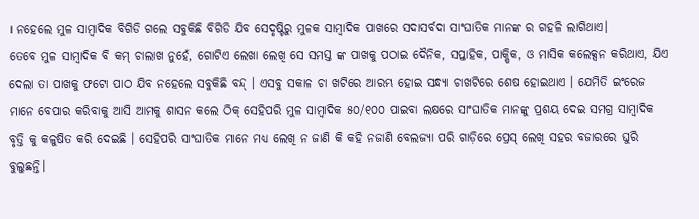। ନହେଲେ ମୁଳ ସାମ୍ବାଦିକ ବିଗିଡି ଗଲେ ସବୁକିଛି ବିଗିଡି ଯିବ ସେଦୃଷ୍ଟିରୁ ମୁଳକ ସାମ୍ବାଦିକ ପାଖରେ ସଦାସର୍ବଦା ସାଂଘାତିକ ମାନଙ୍କ ର ଗହଳି ଲାଗିଥାଏ।
ତେବେ ମୁଳ ସାମ୍ବାଦିକ ବି କମ୍ ଚାଲାଖ ନୁହେଁ, ଗୋଟିଏ ଲେଖା ଲେଖି ସେ ସମସ୍ତ ଙ୍କ ପାଖକୁ ପଠାଇ ଦୈନିକ, ସପ୍ତାହିକ, ପାକ୍ଷିକ, ଓ ମାସିକ କଲେକ୍ସନ କରିଥାଏ, ଯିଏ ଦେଲା ତା ପାଖକୁ ଫଟୋ ପାଠ ଯିବ ନହେଲେ ସବୁକିଛି ବନ୍ଦ୍ । ଏସବୁ ସକାଳ ଚା ଖଟିରେ ଆରମ୍ଭ ହୋଇ ସନ୍ଧ୍ୟା ଚାଖଟିରେ ଶେଷ ହୋଇଥାଏ । ଯେମିତି ଇଂରେଜ ମାନେ ବେପାର କରିବାକୁ ଆସି ଆମକୁ ଶାସନ କଲେ ଠିକ୍ ସେହିପରି ମୁଳ ସାମ୍ବାଦିକ ୫୦/୧୦୦ ପାଇବା ଲକ୍ଷରେ ସାଂଘାତିକ ମାନଙ୍କୁ ପ୍ରଶୟ ଦେଇ ସମଗ୍ର ସାମ୍ବାଦିକ ବୃତ୍ତି କୁ କଳୁଷିତ କରି ଦେଇଛି । ସେହିପରି ସାଂଘାତିକ ମାନେ ମଧ୍ୟ ଲେଖି ନ ଜାଣି କି କହି ନଜାଣି ବେଲଜ୍ୟା ପରି ଗାଡ଼ିରେ ପ୍ରେସ୍ ଲେଖି ସହର ବଜାରରେ ଘୁରି ବୁଲୁଛନ୍ତି।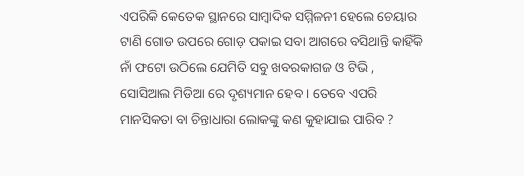ଏପରିକି କେତେକ ସ୍ଥାନରେ ସାମ୍ବାଦିକ ସମ୍ମିଳନୀ ହେଲେ ଚେୟାର ଟାଣି ଗୋଡ ଉପରେ ଗୋଡ଼ ପକାଇ ସବା ଆଗରେ ବସିଥାନ୍ତି କାହିଁକି ନାଁ ଫଟୋ ଉଠିଲେ ଯେମିତି ସବୁ ଖବରକାଗଜ ଓ ଟିଭି , ସୋସିଆଲ ମିଡିଆ ରେ ଦୃଶ୍ୟମାନ ହେବ । ତେବେ ଏପରି ମାନସିକତା ବା ଚିନ୍ତାଧାରା ଲୋକଙ୍କୁ କଣ କୁହାଯାଇ ପାରିବ ?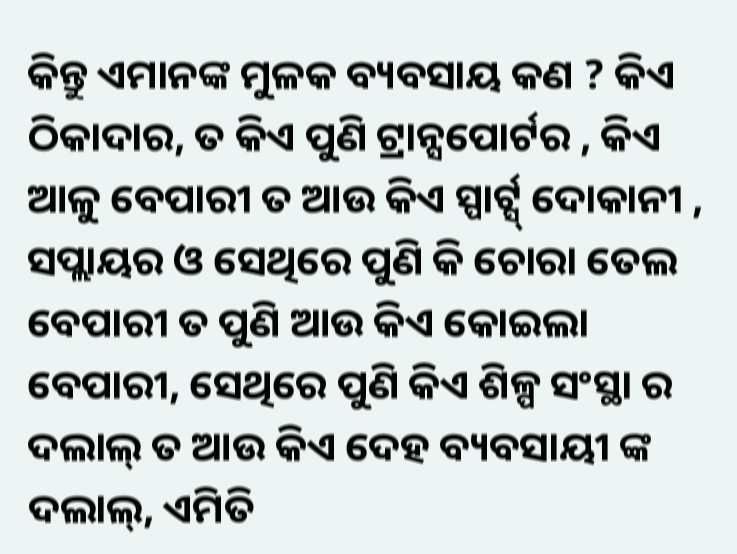କିନ୍ତୁ ଏମାନଙ୍କ ମୁଳକ ବ୍ୟବସାୟ କଣ ? କିଏ ଠିକାଦାର, ତ କିଏ ପୁଣି ଟ୍ରାନ୍ସପୋର୍ଟର , କିଏ ଆଳୁ ବେପାରୀ ତ ଆଉ କିଏ ସ୍ପାର୍ଟ୍ସ୍ ଦୋକାନୀ , ସପ୍ଲାୟର ଓ ସେଥିରେ ପୁଣି କି ଚୋରା ତେଲ ବେପାରୀ ତ ପୁଣି ଆଉ କିଏ କୋଇଲା ବେପାରୀ, ସେଥିରେ ପୁଣି କିଏ ଶିଳ୍ପ ସଂସ୍ଥା ର ଦଲାଲ୍ ତ ଆଉ କିଏ ଦେହ ବ୍ୟବସାୟୀ ଙ୍କ ଦଲାଲ୍, ଏମିତି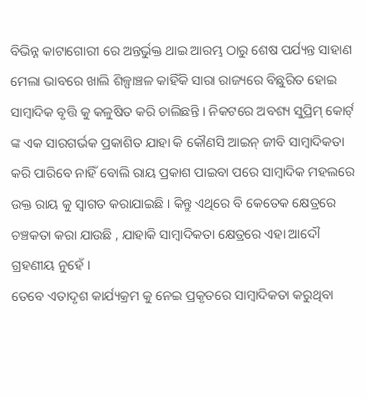ବିଭିନ୍ନ କାଟାଗୋରୀ ରେ ଅନ୍ତର୍ଭୁକ୍ତ ଥାଇ ଆରମ୍ଭ ଠାରୁ ଶେଷ ପର୍ଯ୍ୟନ୍ତ ସାହାଣ ମେଲା ଭାବରେ ଖାଲି ଶିଳ୍ପାଞ୍ଚଳ କାହିଁକି ସାରା ରାଜ୍ୟରେ ବିଛୁରିତ ହୋଇ ସାମ୍ବାଦିକ ବୃତ୍ତି କୁ କଳୁଷିତ କରି ଚାଲିଛନ୍ତି । ନିକଟରେ ଅବଶ୍ୟ ସୁପ୍ରିମ୍ କୋର୍ଟ୍ ଙ୍କ ଏକ ସାରଗର୍ଭକ ପ୍ରକାଶିତ ଯାହା କି କୌଣସି ଆଇନ୍ ଜୀବି ସାମ୍ବାଦିକତା କରି ପାରିବେ ନାହିଁ ବୋଲି ରାୟ ପ୍ରକାଶ ପାଇବା ପରେ ସାମ୍ବାଦିକ ମହଲରେ ଉକ୍ତ ରାୟ କୁ ସ୍ଵାଗତ କରାଯାଇଛି । କିନ୍ତୁ ଏଥିରେ ବି କେତେକ କ୍ଷେତ୍ରରେ ଚଞ୍ଚକତା କରା ଯାଉଛି , ଯାହାକି ସାମ୍ବାଦିକତା କ୍ଷେତ୍ରରେ ଏହା ଆଦୌ ଗ୍ରହଣୀୟ ନୁହେଁ ।
ତେବେ ଏତାଦୃଶ କାର୍ଯ୍ୟକ୍ରମ କୁ ନେଇ ପ୍ରକୃତରେ ସାମ୍ବାଦିକତା କରୁଥିବା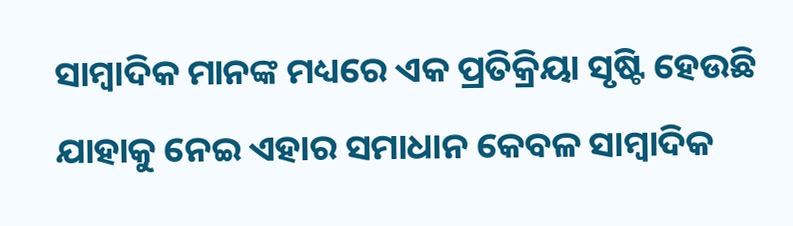ସାମ୍ବାଦିକ ମାନଙ୍କ ମଧ୍ୟରେ ଏକ ପ୍ରତିକ୍ରିୟା ସୃଷ୍ଟି ହେଉଛି ଯାହାକୁ ନେଇ ଏହାର ସମାଧାନ କେବଳ ସାମ୍ବାଦିକ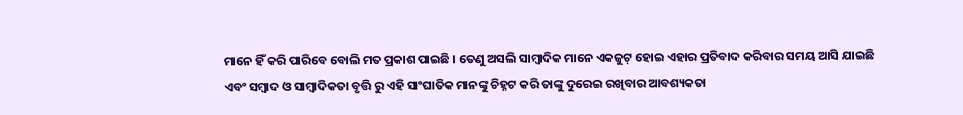ମାନେ ହିଁ କରି ପାରିବେ ବୋଲି ମତ ପ୍ରକାଶ ପାଇଛି । ତେଣୁ ଅସଲି ସାମ୍ବାଦିକ ମାନେ ଏକଜୁଟ୍ ହୋଇ ଏହାର ପ୍ରତିବାଦ କରିବାର ସମୟ ଆସି ଯାଇଛି ଏବଂ ସମ୍ବାଦ ଓ ସାମ୍ବାଦିକତା ବୃତ୍ତି ରୁ ଏହି ସାଂଘାତିକ ମାନଙ୍କୁ ଚିହ୍ନଟ କରି ତାଙ୍କୁ ଦୁରେଇ ରଖିବାର ଆବଶ୍ୟକତା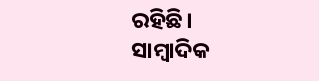ରହିଛି।
ସାମ୍ବାଦିକ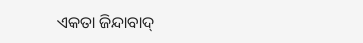ଏକତା ଜିନ୍ଦାବାଦ୍